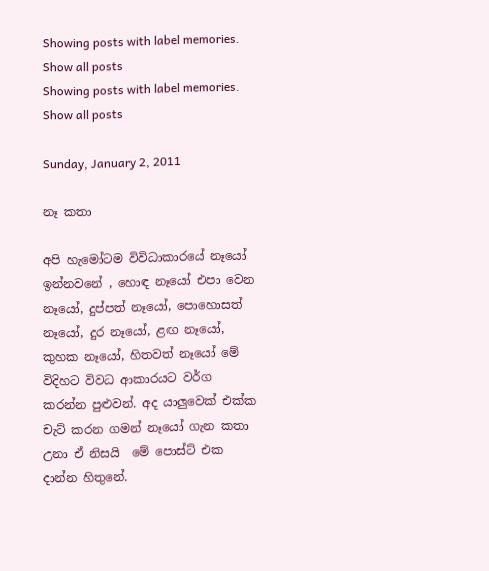Showing posts with label memories. Show all posts
Showing posts with label memories. Show all posts

Sunday, January 2, 2011

නෑ කතා

අපි හැමෝටම විවිධාකාරයේ නෑයෝ ඉන්නවනේ , හොඳ නෑයෝ එපා වෙන නෑයෝ, දුප්පත් නෑයෝ, පොහොසත් නෑයෝ, දුර නෑයෝ, ළඟ නෑයෝ, කුහක නෑයෝ, හිතවත් නෑයෝ මේ විදිහට විවධ ආකාරයට වර්ග කරන්න පුළුවන්. අද යාලුවෙක් එක්ක චැට් කරන ගමන් නෑයෝ ගැන කතා උනා ඒ නිසයි  මේ පොස්ට් එක දාන්න හිතුනේ.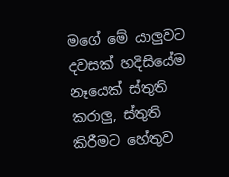මගේ මේ යාලුවට දවසක් හදිසියේම නෑයෙක් ස්තුති කරාලු, ස්තුති කිරීමට හේතුව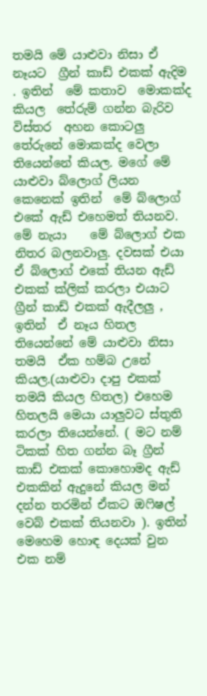තමයි මේ යාළුවා නිසා ඒ නෑයට  ග්‍රීන් කාඩ් එකක් ඇදිම  . ඉතින්  මේ කතාව  මොකක්ද කියල  තේරුම් ගන්න බැරිව විස්තර  අහන කොටලු තේරුනේ මොකක්ද වෙලා තියෙන්නේ කියල. මගේ මේ යාළුවා බ්ලොග් ලියන කෙනෙක් ඉතින්  මේ බ්ලොග් එකේ ඇඩ් එහෙමත් තියනව.  මේ නැයා    මේ බ්ලොග් එක නිතර බලනවාලු. දවසක් එයා  ඒ බ්ලොග් එකේ තියන ඇඩ් එකක් ක්ලික් කරලා එයාට  ග්‍රීන් කාඩ් එකක් ඇදීලලු , ඉතින්  ඒ නෑය හිතල තියෙන්නේ මේ යාළුවා නිසා තමයි  ඒක හම්බ උනේ කියල.(යාළුවා දාපු එකක් තමයි කියල හිතල) එහෙම හිතලයි මෙයා යාලුවට ස්තුති කරලා තියෙන්නේ. ( මට නම් ටිකක් හිත ගන්න බෑ ග්‍රීන් කාඩ් එකක් කොහොමද ඇඩ් එකකින් ඇදුනේ කියල මන් දන්න තරමින් ඒකට ඔෆිෂල් වෙබ් එකක් තියනවා ). ඉතින්  මෙහෙම හොඳ දෙයක් වුන  එක නම්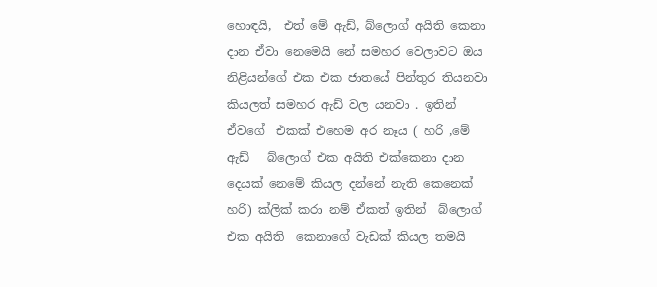හොඳයි,  එත් මේ ඇඩ්, බ්ලොග් අයිති කෙනා දාන ඒවා නෙමෙයි නේ සමහර වෙලාවට ඔය නිළියන්ගේ එක එක ජාතයේ පින්තුර තියනවා කියලත් සමහර ඇඩ් වල යනවා . ඉතින්  ඒවගේ  එකක් එහෙම අර නෑය ( හරි ,මේ ඇඩ්   බ්ලොග් එක අයිති එක්කෙනා දාන දෙයක් නෙමේ කියල දන්නේ නැති කෙනෙක් හරි) ක්ලික් කරා නම් ඒකත් ඉතින්  බ්ලොග් එක අයිති  කෙනාගේ වැඩක් කියල තමයි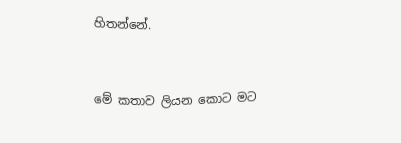හිතන්නේ.


මේ කතාව ලියන කොට මට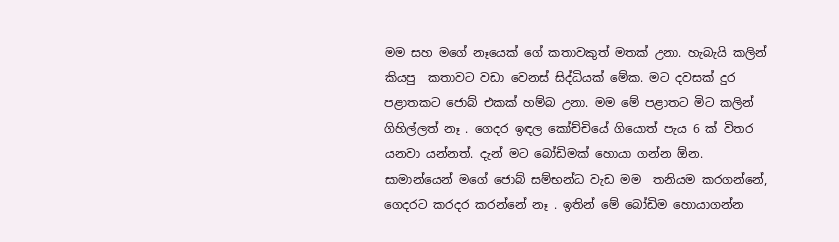මම සහ මගේ නෑයෙක් ගේ කතාවකුත් මතක් උනා. හැබැයි කලින් කියපු  කතාවට වඩා වෙනස් සිද්ධියක් මේක. මට දවසක් දුර පළාතකට ජොබ් එකක් හම්බ උනා. මම මේ පළාතට මිට කලින් ගිහිල්ලත් නෑ . ගෙදර ඉඳල කෝච්චියේ ගියොත් පැය 6 ක් විතර යනවා යන්නත්. දැන් මට බෝඩිමක් හොයා ගන්න ඕන. සාමාන්යෙන් මගේ ජොබ් සම්භන්ධ වැඩ මම  තනියම කරගන්නේ, ගෙදරට කරදර කරන්නේ නෑ . ඉතින් මේ බෝඩිම හොයාගන්න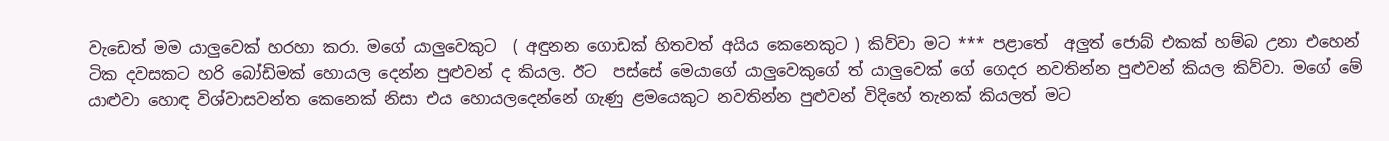වැඩෙත් මම යාලුවෙක් හරහා කරා. මගේ යාලුවෙකුට  ( අඳුනන ගොඩක් හිතවත් අයිය කෙනෙකුට ) කිව්වා මට *** පළාතේ  අලුත් ජොබ් එකක් හම්බ උනා එහෙන්  ටික දවසකට හරි බෝඩිමක් හොයල දෙන්න පුළුවන් ද කියල. ඊට  පස්සේ මෙයාගේ යාලුවෙකුගේ ත් යාලුවෙක් ගේ ගෙදර නවතින්න පුළුවන් කියල කිව්වා. මගේ මේ යාළුවා හොඳ විශ්වාසවන්ත කෙනෙක් නිසා එය හොයලදෙන්නේ ගැණු ළමයෙකුට නවතින්න පුළුවන් විදිහේ තැනක් කියලත් මට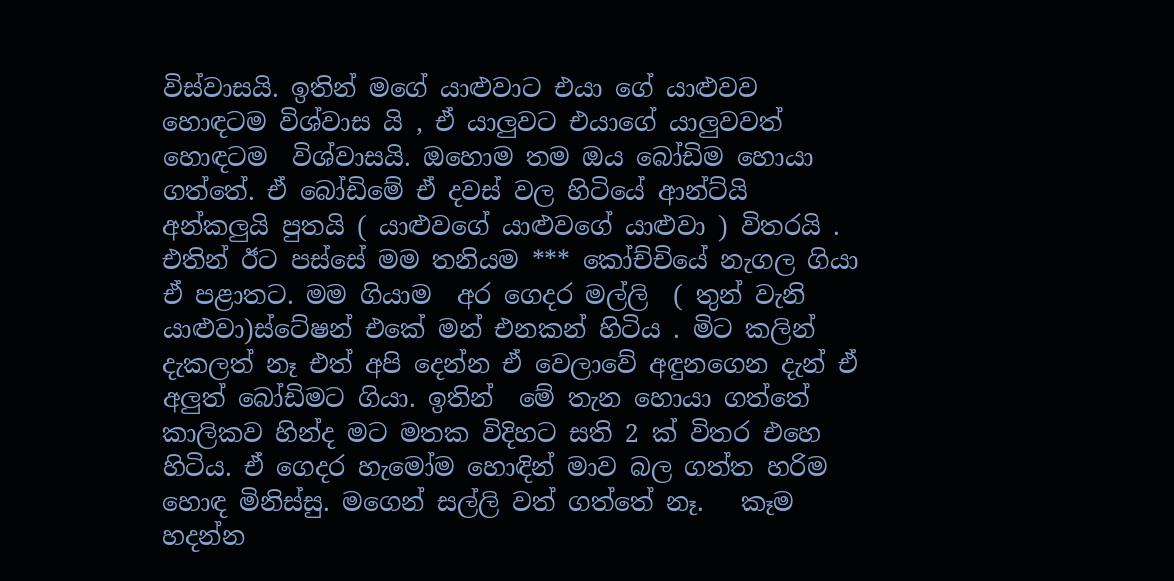විස්වාසයි. ඉතින් මගේ යාළුවාට එයා ගේ යාළුවව හොඳටම විශ්වාස යි , ඒ යාලුවට එයාගේ යාලුවවත්  හොඳටම  විශ්වාසයි. ඔහොම තම ඔය බෝඩිම හොයා ගත්තේ. ඒ බෝඩිමේ ඒ දවස් වල හිටියේ ආන්ට්යි අන්කලුයි පුතයි ( යාළුවගේ යාළුවගේ යාළුවා ) විතරයි . එතින් ඊට පස්සේ මම තනියම *** කෝච්චියේ නැගල ගියා ඒ පළාතට. මම ගියාම  අර ගෙදර මල්ලි  ( තුන් වැනි යාළුවා)ස්ටේෂන් එකේ මන් එනකන් හිටිය . මිට කලින් දැකලත් නෑ එත් අපි දෙන්න ඒ වෙලාවේ අඳුනගෙන දැන් ඒ අලුත් බෝඩිමට ගියා. ඉතින්  මේ තැන හොයා ගත්තේ  කාලිකව හින්ද මට මතක විදිහට සති 2 ක් විතර එහෙ හිටිය. ඒ ගෙදර හැමෝම හොඳින් මාව බල ගත්ත හරිම හොඳ මිනිස්සු. මගෙන් සල්ලි වත් ගත්තේ නෑ.   කෑම හදන්න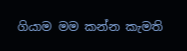ගියාම මම කන්න කැමති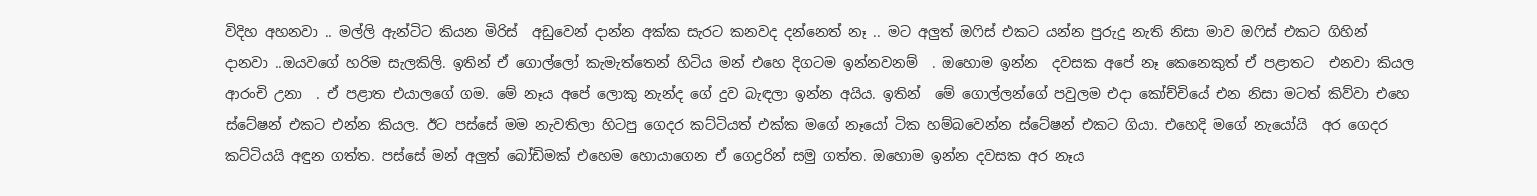විදිහ අහනවා .. මල්ලි ඇන්ටිට කියන මිරිස්  අඩුවෙන් දාන්න අක්ක සැරට කනවද දන්නෙත් නෑ .. මට අලුත් ඔෆිස් එකට යන්න පුරුදු නැති නිසා මාව ඔෆිස් එකට ගිහින් දානවා ..ඔයවගේ හරිම සැලකිලි. ඉතින් ඒ ගොල්ලෝ කැමැත්තෙන් හිටිය මන් එහෙ දිගටම ඉන්නවනම්  . ඔහොම ඉන්න  දවසක අපේ නෑ කෙනෙකුත් ඒ පළාතට  එනවා කියල ආරංචි උනා  . ඒ පළාත එයාලගේ ගම. මේ නෑය අපේ ලොකු නැන්ද ගේ දුව බැඳලා ඉන්න අයිය. ඉතින්  මේ ගොල්ලන්ගේ පවුලම එදා කෝච්චියේ එන නිසා මටත් කිව්වා එහෙ ස්ටේෂන් එකට එන්න කියල. ඊට පස්සේ මම නැවතිලා හිටපු ගෙදර කට්ටියත් එක්ක මගේ නෑයෝ ටික හම්බවෙන්න ස්ටේෂන් එකට ගියා. එහෙදි මගේ නැයෝයි  අර ගෙදර කට්ටියයි අඳුන ගත්ත. පස්සේ මන් අලුත් බෝඩිමක් එහෙම හොයාගෙන ඒ ගෙද්‍රරින් සමු ගත්ත. ඔහොම ඉන්න දවසක අර නෑය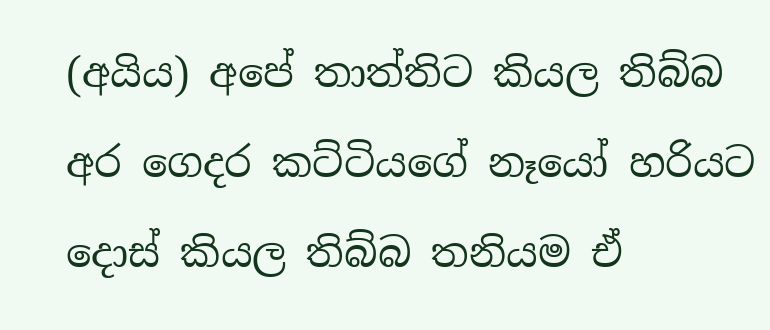(අයිය) අපේ තාත්තිට කියල තිබ්බ අර ගෙදර කට්ටියගේ නෑයෝ හරියට දොස් කියල තිබ්බ තනියම ඒ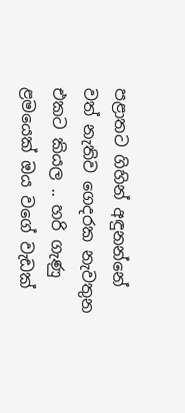පළාතට ගිහින් අඳුනන්නේ වත් නැතිව ගෙදරක නැවතුන එකට කියල .. හරි ගැණු ළමයෙක් ඔය වගේ වැඩක්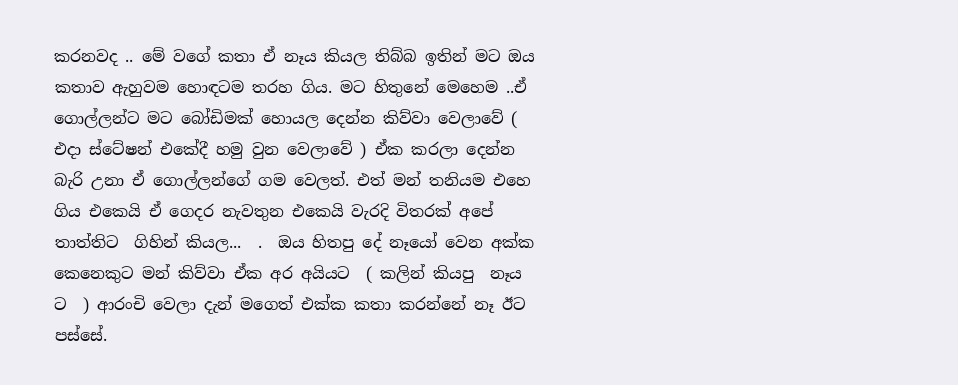කරනවද .. මේ වගේ කතා ඒ නෑය කියල තිබ්බ ඉතින් මට ඔය කතාව ඇහුවම හොඳටම තරහ ගිය. මට හිතුනේ මෙහෙම ..ඒ ගොල්ලන්ට මට බෝඩිමක් හොයල දෙන්න කිව්වා වෙලාවේ ( එදා ස්ටේෂන් එකේදී හමු වුන වෙලාවේ ) ඒක කරලා දෙන්න බැරි උනා ඒ ගොල්ලන්ගේ ගම වෙලත්. එත් මන් තනියම එහෙ ගිය එකෙයි ඒ ගෙදර නැවතුන එකෙයි වැරදි විතරක් අපේ තාත්තිට  ගිහින් කියල...  .  ඔය හිතපු දේ නෑයෝ වෙන අක්ක කෙනෙකුට මන් කිව්වා ඒක අර අයියට  ( කලින් කියපු  නෑය ට  ) ආරංචි වෙලා දැන් මගෙත් එක්ක කතා කරන්නේ නෑ ඊට පස්සේ.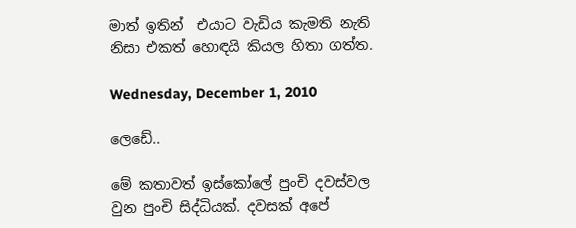මාත් ඉතින්  එයාට වැඩිය කැමති නැති නිසා එකත් හොඳයි කියල හිතා ගත්ත.

Wednesday, December 1, 2010

ලෙඩේ..

මේ කතාවත් ඉස්කෝලේ පුංචි දවස්වල වුන පුංචි සිද්ධියක්. දවසක් අපේ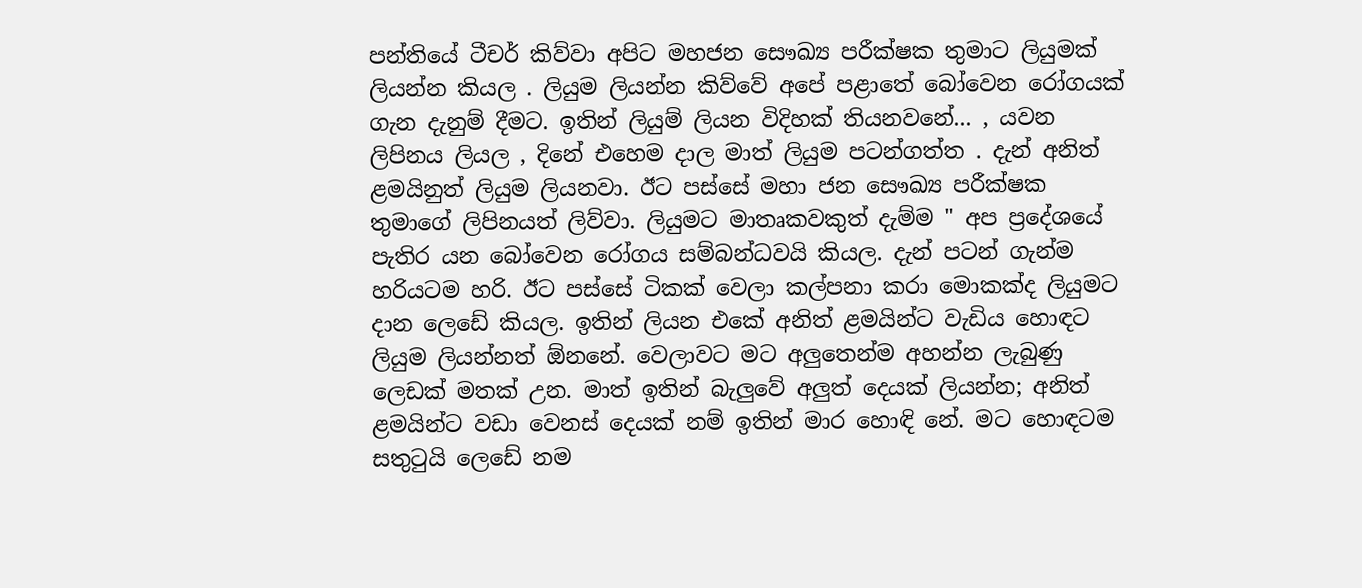පන්තියේ ටීචර් කිව්වා අපිට මහජන සෞඛ්‍ය පරීක්ෂක තුමාට ලියුමක් ලියන්න කියල . ලියුම ලියන්න කිව්වේ අපේ පළාතේ බෝවෙන රෝගයක් ගැන දැනුම් දීමට. ඉතින් ලියුම් ලියන විදිහක් තියනවනේ... , යවන ලිපිනය ලියල , දිනේ එහෙම දාල මාත් ලියුම පටන්ගත්ත . දැන් අනිත් ළමයිනුත් ලියුම ලියනවා. ඊට පස්සේ මහා ජන සෞඛ්‍ය පරීක්ෂක තුමාගේ ලිපිනයත් ලිව්වා. ලියුමට මාතෘකවකුත් දැම්ම " අප ප්‍රදේශයේ පැතිර යන බෝවෙන රෝගය සම්බන්ධවයි කියල. දැන් පටන් ගැන්ම හරියටම හරි. ඊට පස්සේ ටිකක් වෙලා කල්පනා කරා මොකක්ද ලියුමට දාන ලෙඩේ කියල. ඉතින් ලියන එකේ අනිත් ළමයින්ට වැඩිය හොඳට ලියුම ලියන්නත් ඕනනේ. වෙලාවට මට අලුතෙන්ම අහන්න ලැබුණු ලෙඩක් මතක් උන. මාත් ඉතින් බැලුවේ අලුත් දෙයක් ලියන්න; අනිත් ළමයින්ට වඩා වෙනස් දෙයක් නම් ඉතින් මාර හොඳි නේ. මට හොඳටම සතුටුයි ලෙඩේ නම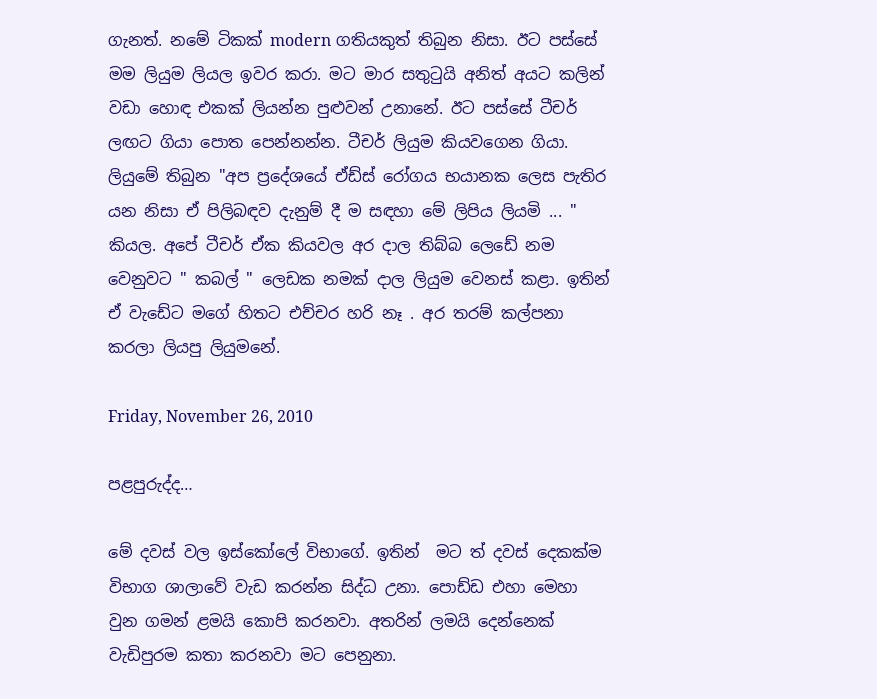ගැනත්. නමේ ටිකක් modern ගතියකුත් තිබුන නිසා. ඊට පස්සේ මම ලියුම ලියල ඉවර කරා. මට මාර සතුටුයි අනිත් අයට කලින් වඩා හොඳ එකක් ලියන්න පුළුවන් උනානේ. ඊට පස්සේ ටීචර් ලඟට ගියා පොත පෙන්නන්න. ටීචර් ලියුම කියවගෙන ගියා. ලියුමේ තිබුන "අප ප්‍රදේශයේ ඒඩ්ස් රෝගය භයානක ලෙස පැතිර යන නිසා ඒ පිලිබඳව දැනුම් දී ම සඳහා මේ ලිපිය ලියමි ... " කියල. අපේ ටීචර් ඒක කියවල අර දාල තිබ්බ ලෙඩේ නම වෙනුවට " කබල් " ලෙඩක නමක් දාල ලියුම වෙනස් කළා. ඉතින් ඒ වැඩේට මගේ හිතට එච්චර හරි නෑ . අර තරම් කල්පනා කරලා ලියපු ලියුමනේ.

Friday, November 26, 2010

පළපුරුද්ද…

මේ දවස් වල ඉස්කෝලේ විභාගේ. ඉතින්  මට ත් දවස් දෙකක්ම විභාග ශාලාවේ වැඩ කරන්න සිද්ධ උනා. පොඩ්ඩ එහා මෙහා වුන ගමන් ළමයි කොපි කරනවා. අතරින් ලමයි දෙන්නෙක් වැඩිපුරම කතා කරනවා මට පෙනුනා.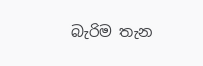බැරිම තැන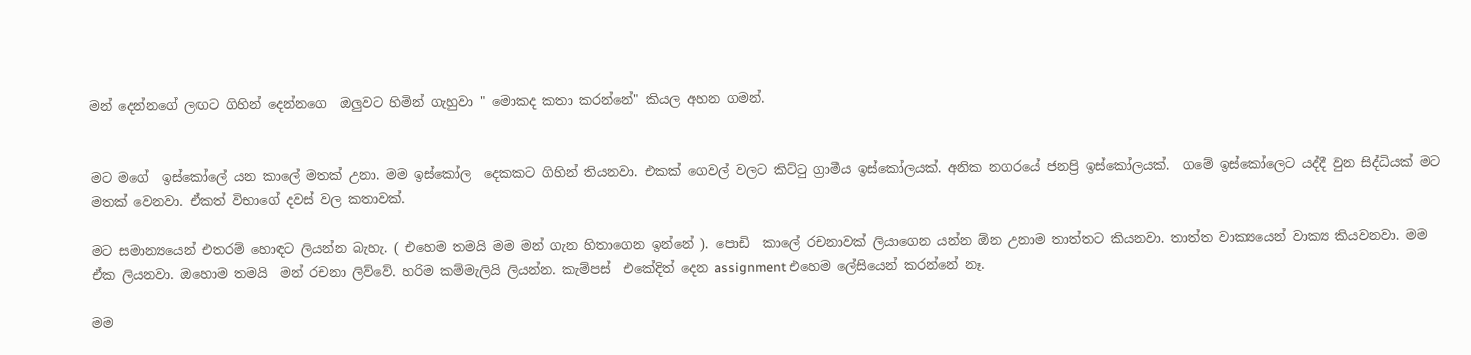මන් දෙන්නගේ ලඟට ගිහින් දෙන්නගෙ  ඔලුවට හිමින් ගැහුවා " මොකද කතා කරන්නේ" කියල අහන ගමන්.


මට මගේ  ඉස්කෝලේ යන කාලේ මතක් උනා. මම ඉස්කෝල  දෙකකට ගිහින් තියනවා. එකක් ගෙවල් වලට කිට්ටු ග්‍රාමීය ඉස්කෝලයක්. අනික නගරයේ ජනප්‍රි ඉස්කෝලයක්.  ගමේ ඉස්කෝලෙට යද්දී වුන සිද්ධියක් මට මතක් වෙනවා. ඒකත් විභාගේ දවස් වල කතාවක්.

මට සමාන්‍යයෙන් එතරම් හොඳට ලියන්න බැහැ. ( එහෙම තමයි මම මන් ගැන හිතාගෙන ඉන්නේ ). පොඩි  කාලේ රචනාවක් ලියාගෙන යන්න ඕන උනාම තාත්තට කියනවා. තාත්ත වාක්‍යයෙන් වාක්‍ය කියවනවා. මම ඒක ලියනවා. ඔහොම තමයි  මන් රචනා ලිව්වේ. හරිම කම්මැලියි ලියන්න. කැම්පස්  එකේදිත් දෙන assignment එහෙම ලේසියෙන් කරන්නේ නෑ.

මම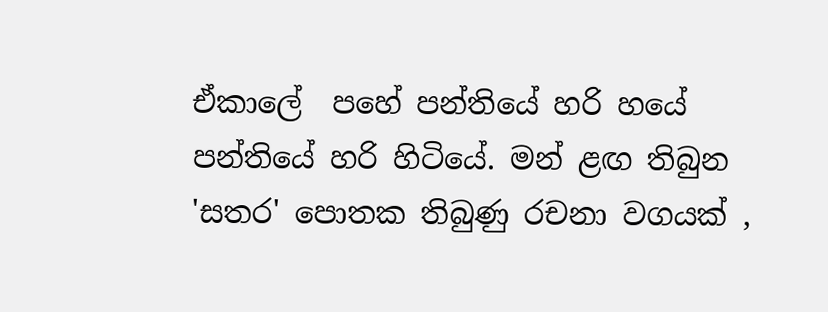ඒකාලේ  පහේ පන්තියේ හරි හයේ පන්තියේ හරි හිටියේ. මන් ළඟ තිබුන 'සතර' පොතක තිබුණු රචනා වගයක් ,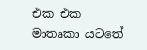එක එක මාතෘකා යටතේ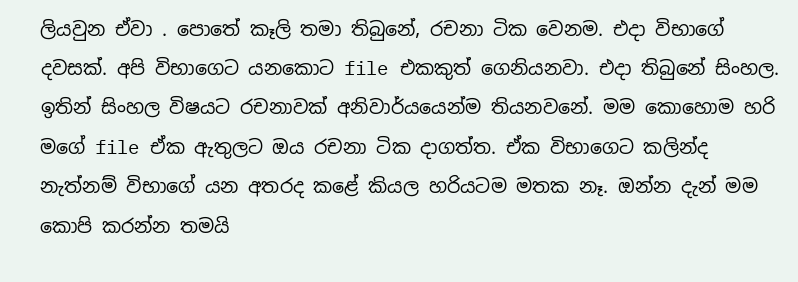ලියවුන ඒවා . පොතේ කෑලි තමා තිබුනේ, රචනා ටික වෙනම. එදා විභාගේ දවසක්. අපි විභාගෙට යනකොට file එකකුත් ගෙනියනවා. එදා තිබුනේ සිංහල. ඉතින් සිංහල විෂයට රචනාවක් අනිවාර්යයෙන්ම තියනවනේ. මම කොහොම හරි මගේ file ඒක ඇතුලට ඔය රචනා ටික දාගත්ත. ඒක විභාගෙට කලින්ද නැත්නම් විභාගේ යන අතරද කළේ කියල හරියටම මතක නෑ. ඔන්න දැන් මම කොපි කරන්න තමයි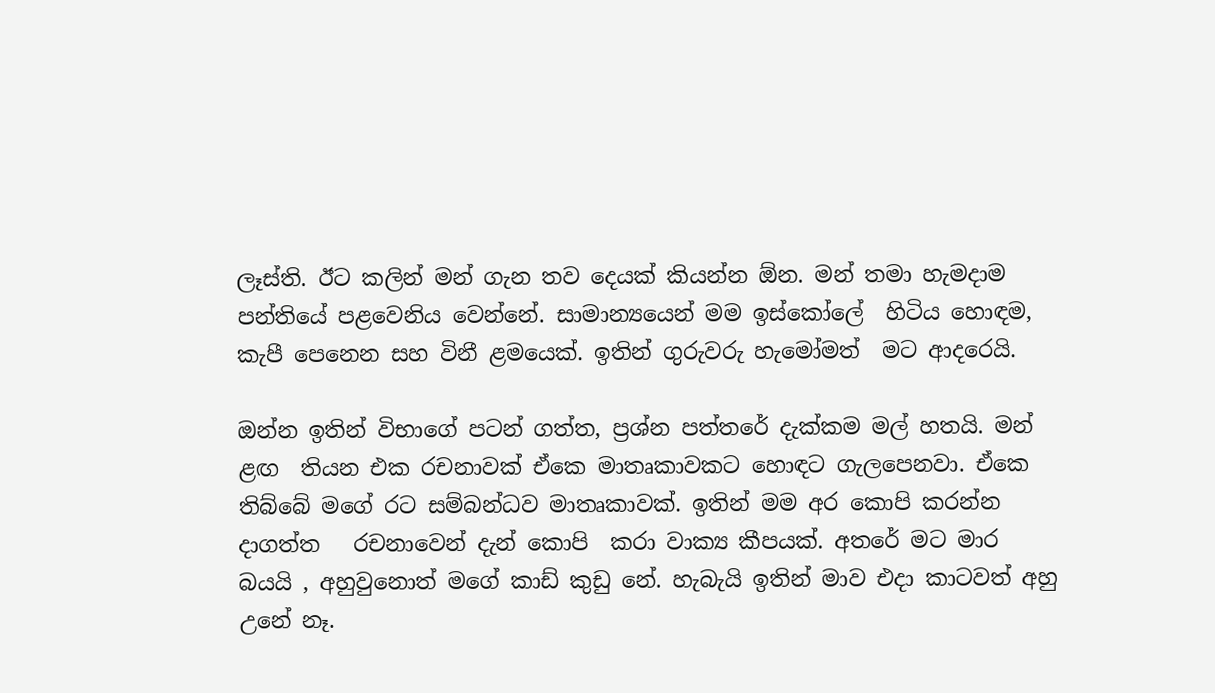ලෑස්ති. ඊට කලින් මන් ගැන තව දෙයක් කියන්න ඕන. මන් තමා හැමදාම පන්තියේ පළවෙනිය වෙන්නේ. සාමාන්‍යයෙන් මම ඉස්කෝලේ  හිටිය හොඳම, කැපී පෙනෙන සහ විනී ළමයෙක්. ඉතින් ගුරුවරු හැමෝමත්  මට ආදරෙයි.

ඔන්න ඉතින් විභාගේ පටන් ගත්ත, ප්‍රශ්න පත්තරේ දැක්කම මල් හතයි. මන් ළඟ  තියන එක රචනාවක් ඒකෙ මාතෘකාවකට හොඳට ගැලපෙනවා. ඒකෙ තිබ්බේ මගේ රට සම්බන්ධව මාතෘකාවක්. ඉතින් මම අර කොපි කරන්න දාගත්ත   රචනාවෙන් දැන් කොපි  කරා වාක්‍ය කීපයක්. අතරේ මට මාර බයයි , අහුවුනොත් මගේ කාඩ් කුඩු නේ. හැබැයි ඉතින් මාව එදා කාටවත් අහු උනේ නෑ.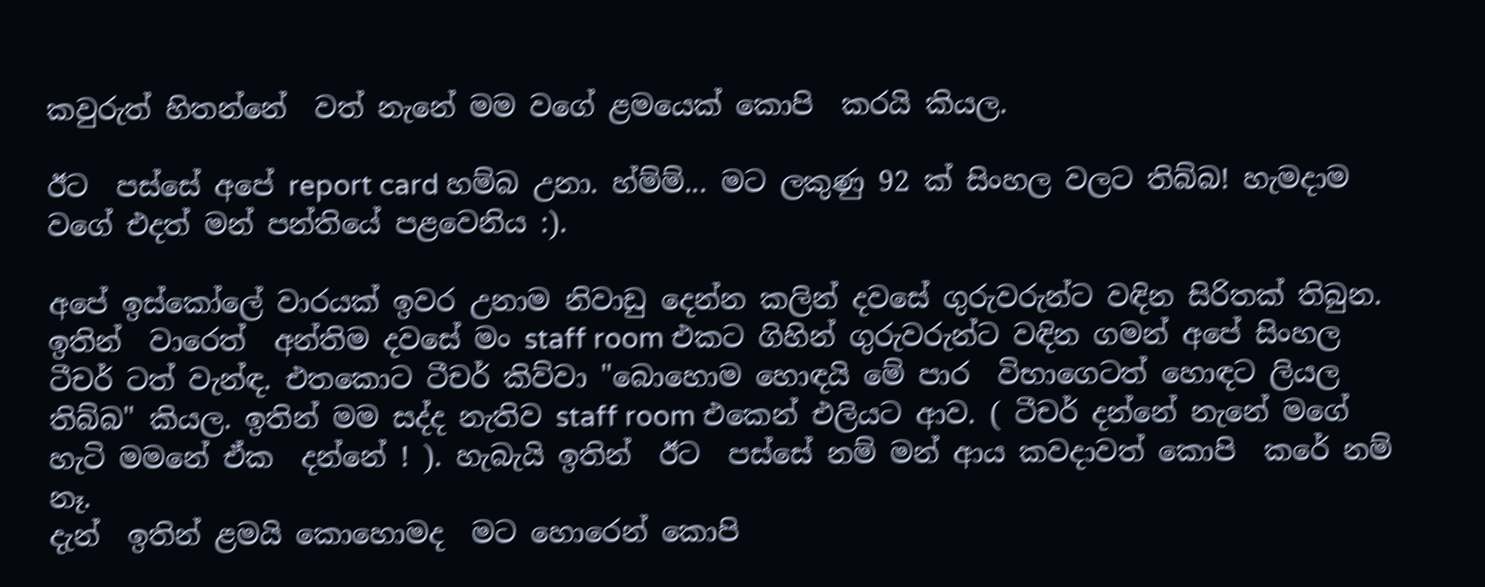කවුරුත් හිතන්නේ  වත් නැනේ මම වගේ ළමයෙක් කොපි  කරයි කියල.

ඊට  පස්සේ අපේ report card හම්බ උනා. හ්ම්ම්... මට ලකුණු 92 ක් සිංහල වලට තිබ්බ! හැමදාම වගේ එදත් මන් පන්තියේ පළවෙනිය :).

අපේ ඉස්කෝලේ වාරයක් ඉවර උනාම නිවාඩු දෙන්න කලින් දවසේ ගුරුවරුන්ට වඳින සිරිතක් තිබුන. ඉතින්  වාරෙත්  අන්තිම දවසේ මං staff room එකට ගිහින් ගුරුවරුන්ට වඳින ගමන් අපේ සිංහල  ටීචර් ටත් වැන්ඳ. එතකොට ටීචර් කිව්වා "බොහොම හොඳයි මේ පාර  විභාගෙටත් හොඳට ලියල තිබ්බ" කියල. ඉතින් මම සද්ද නැතිව staff room එකෙන් එලියට ආව. ( ටීචර් දන්නේ නැනේ මගේ හැටි මමනේ ඒක  දන්නේ ! ). හැබැයි ඉතින්  ඊට  පස්සේ නම් මන් ආය කවදාවත් කොපි  කරේ නම්  නෑ.
දැන්  ඉතින් ළමයි කොහොමද  මට හොරෙන් කොපි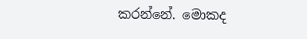කරන්නේ. මොකද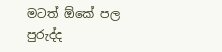මටත් ඕකේ පල පුරුද්ද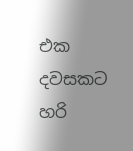එක දවසකට හරි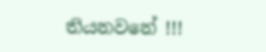තියනවනේ !!!